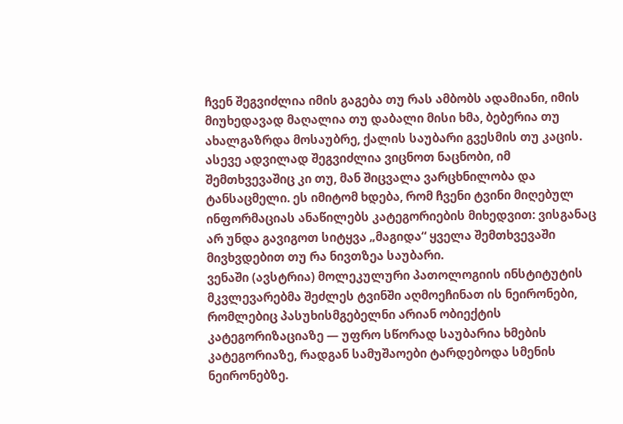ჩვენ შეგვიძლია იმის გაგება თუ რას ამბობს ადამიანი, იმის მიუხედავად მაღალია თუ დაბალი მისი ხმა, ბებერია თუ ახალგაზრდა მოსაუბრე, ქალის საუბარი გვესმის თუ კაცის. ასევე ადვილად შეგვიძლია ვიცნოთ ნაცნობი, იმ შემთხვევაშიც კი თუ, მან შიცვალა ვარცხნილობა და ტანსაცმელი. ეს იმიტომ ხდება, რომ ჩვენი ტვინი მიღებულ ინფორმაციას ანაწილებს კატეგორიების მიხედვით: ვისგანაც არ უნდა გავიგოთ სიტყვა „მაგიდა“ ყველა შემთხვევაში მივხვდებით თუ რა ნივთზეა საუბარი.
ვენაში (ავსტრია) მოლეკულური პათოლოგიის ინსტიტუტის მკვლევარებმა შეძლეს ტვინში აღმოეჩინათ ის ნეირონები, რომლებიც პასუხისმგებელნი არიან ობიექტის კატეგორიზაციაზე — უფრო სწორად საუბარია ხმების კატეგორიაზე, რადგან სამუშაოები ტარდებოდა სმენის ნეირონებზე.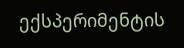ექსპერიმენტის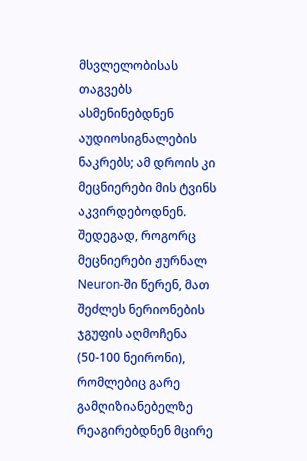მსვლელობისას თაგვებს ასმენინებდნენ აუდიოსიგნალების ნაკრებს; ამ დროის კი მეცნიერები მის ტვინს აკვირდებოდნენ. შედეგად, როგორც მეცნიერები ჟურნალ Neuron-ში წერენ, მათ შეძლეს ნერიონების ჯგუფის აღმოჩენა (50-100 ნეირონი), რომლებიც გარე გამღიზიანებელზე რეაგირებდნენ მცირე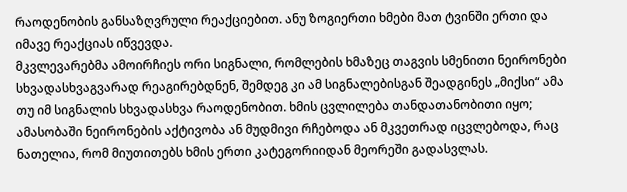რაოდენობის განსაზღვრული რეაქციებით. ანუ ზოგიერთი ხმები მათ ტვინში ერთი და იმავე რეაქციას იწვევდა.
მკვლევარებმა ამოირჩიეს ორი სიგნალი, რომლების ხმაზეც თაგვის სმენითი ნეირონები სხვადასხვაგვარად რეაგირებდნენ, შემდეგ კი ამ სიგნალებისგან შეადგინეს „მიქსი“ ამა თუ იმ სიგნალის სხვადასხვა რაოდენობით. ხმის ცვლილება თანდათანობითი იყო; ამასობაში ნეირონების აქტივობა ან მუდმივი რჩებოდა ან მკვეთრად იცვლებოდა, რაც ნათელია, რომ მიუთითებს ხმის ერთი კატეგორიიდან მეორეში გადასვლას.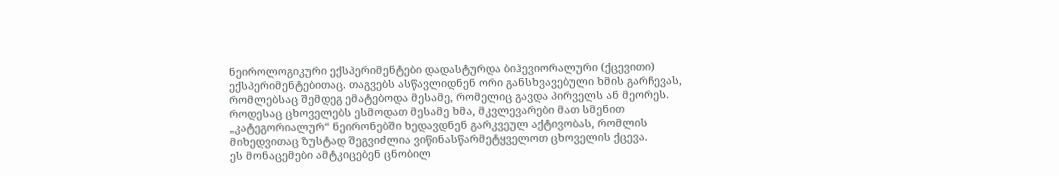ნეიროლოგიკური ექსპერიმენტები დადასტურდა ბიჰევიორალური (ქცევითი) ექსპერიმენტებითაც. თაგვებს ასწავლიდნენ ორი განსხვავებული ხმის გარჩევას, რომლებსაც შემდეგ ემატებოდა მესამე, რომელიც გავდა პირველს ან მეორეს. როდესაც ცხოველებს ესმოდათ მესამე ხმა, მკვლევარები მათ სმენით „კატეგორიალურ“ ნეირონებში ხედავდნენ გარკვეულ აქტივობას, რომლის მიხედვითაც ზუსტად შეგვიძლია ვიწინასწარმეტყველოთ ცხოველის ქცევა.
ეს მონაცემები ამტკიცებენ ცნობილ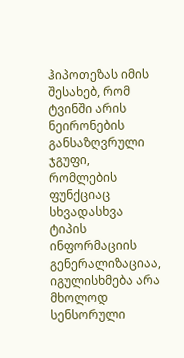ჰიპოთეზას იმის შესახებ, რომ ტვინში არის ნეირონების განსაზღვრული ჯგუფი, რომლების ფუნქციაც სხვადასხვა ტიპის ინფორმაციის გენერალიზაციაა, იგულისხმება არა მხოლოდ სენსორული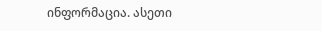ინფორმაცია. ასეთი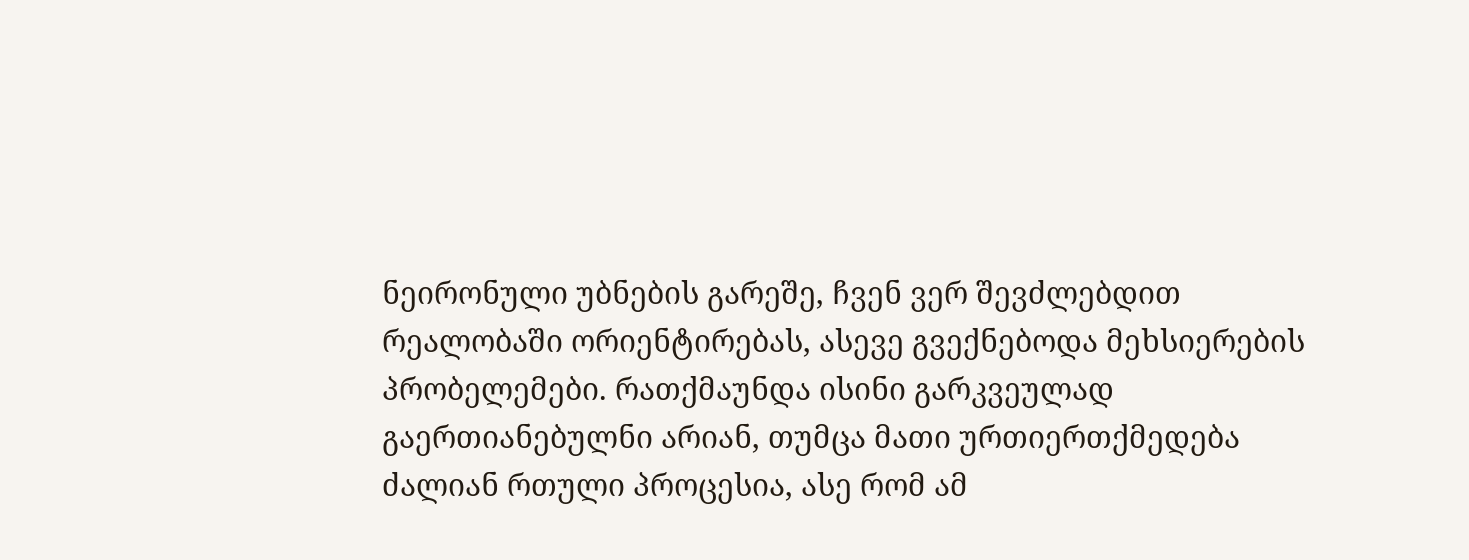ნეირონული უბნების გარეშე, ჩვენ ვერ შევძლებდით რეალობაში ორიენტირებას, ასევე გვექნებოდა მეხსიერების პრობელემები. რათქმაუნდა ისინი გარკვეულად გაერთიანებულნი არიან, თუმცა მათი ურთიერთქმედება ძალიან რთული პროცესია, ასე რომ ამ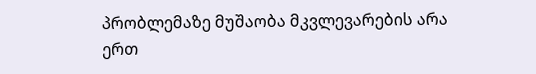პრობლემაზე მუშაობა მკვლევარების არა ერთ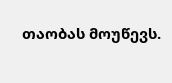თაობას მოუწევს.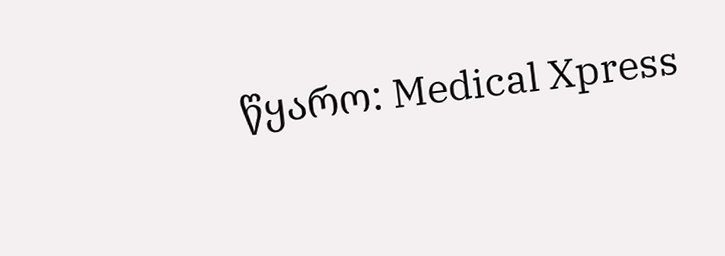წყარო: Medical Xpress